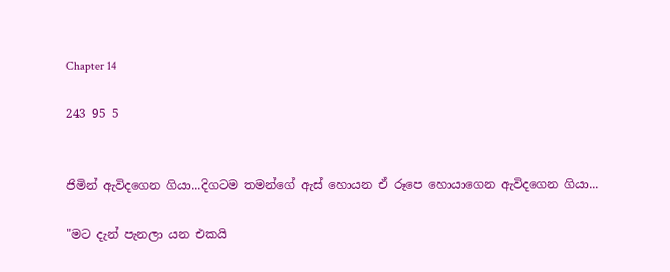Chapter 14

243 95 5


ජිමින් ඇවිදගෙන ගියා...දිගටම තමන්ගේ ඇස් හොයන ඒ රූපෙ හොයාගෙන ඇවිදගෙන ගියා...

"මට දැන් පැනලා යන එකයි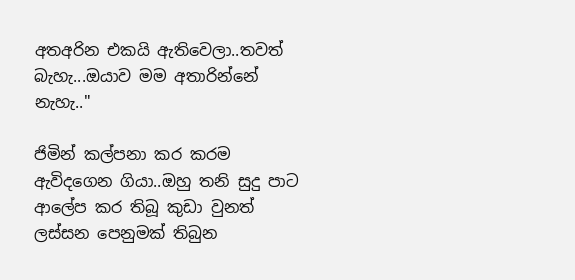අතඅරින එකයි ඇතිවෙලා..තවත් බැහැ...ඔයාව මම අතාරින්නේ නැහැ.."

ජිමින් කල්පනා කර කරම ඇවිදගෙන ගියා..ඔහු තනි සුදු පාට ආලේප කර තිබූ කුඩා වුනත් ලස්සන පෙනුමක් තිබුන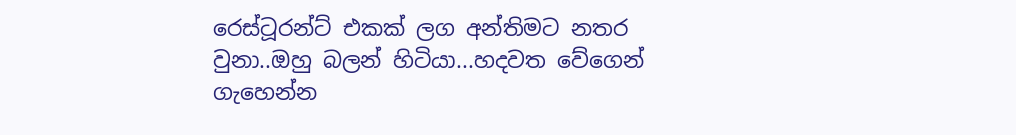රෙස්ටූරන්ට් එකක් ලග අන්තිමට නතර වුනා..ඔහු බලන් හිටියා...හදවත වේගෙන් ගැහෙන්න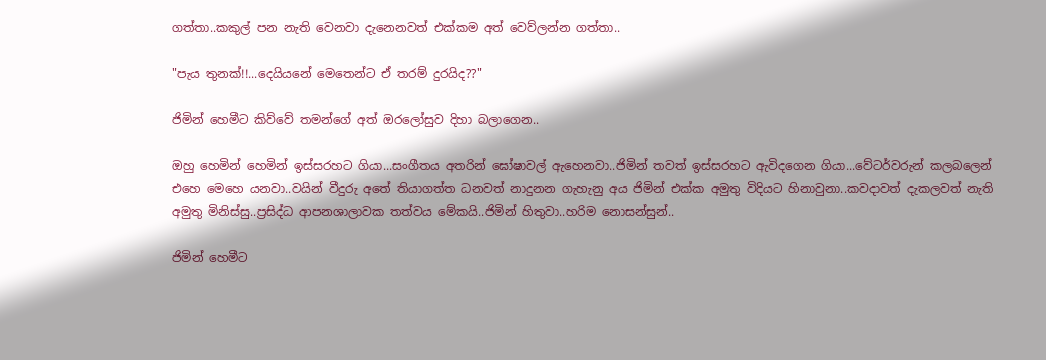ගත්තා..කකුල් පන නැති වෙනවා දැනෙනවත් එක්කම අත් වෙව්ලන්න ගත්තා..

"පැය තුනක්!!...දෙයියනේ මෙතෙන්‍ට ඒ තරම් දුරයිද??"

ජිමින් හෙමීට කිව්වේ තමන්ගේ අත් ඔරලෝසුව දිහා බලාගෙන..

ඔහු හෙමින් හෙමින් ඉස්සරහට ගියා...සංගීතය අතරින් ඝෝෂාවල් ඇහෙනවා..ජිමින් තවත් ඉස්සරහට ඇවිදගෙන ගියා...වේටර්වරුන් කලබලෙන් එහෙ මෙහෙ යනවා..වයින් වීදුරු අතේ තියාගත්ත ධනවත් නාදුනන ගැහැනු අය ජිමින් එක්ක අමුතු විදියට හිනාවුනා..කවදාවත් දැකලවත් නැති අමුතු මිනිස්සු..ප්‍රසිද්ධ ආපනශාලාවක තත්වය මේකයි..ජිමින් හිතුවා..හරිම නොසන්සුන්..

ජිමින් හෙමීට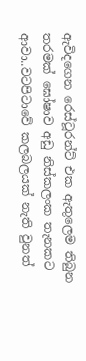ඇවිදගෙන ‍රෙස්ටූරන්ට් එක ඇතුලෙම තිබුන තරමක් ඝෝෂාව අඩු නිස්කලංක තැනකට ආවා..වටපිටාවේ කලබලයක් නැති වුනත්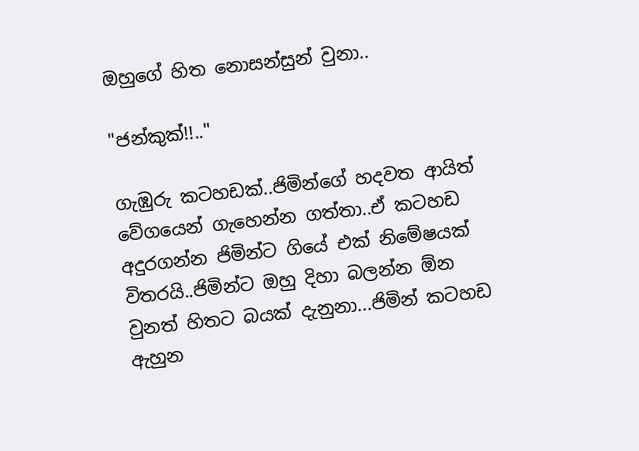ඔහුගේ හිත නොසන්සුන් වුනා..

"ජන්කුක්!!.."

ගැඹුරු කටහඩක්..ජිමින්ගේ හදවත ආයිත් වේගයෙන් ගැහෙන්න ගත්තා..ඒ කටහඩ අදුරගන්න ජිමින්ට ගියේ එක් නිමේෂයක් විතරයි..ජිමින්ට ඔහු දිහා බලන්න ඕන වුනත් හිතට බයක් දැනුනා...ජිමින් කටහඩ ඇහුන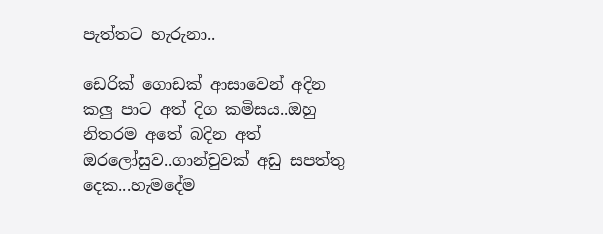පැත්තට හැරුනා..

ඩෙරික් ගොඩක් ආසාවෙන් අදින කලු පාට අත් දිග කමිසය..ඔහු නිතරම අතේ බදින අත් ඔරලෝසුව..ගාන්චුවක් අඩු සපත්තු දෙක...හැමදේම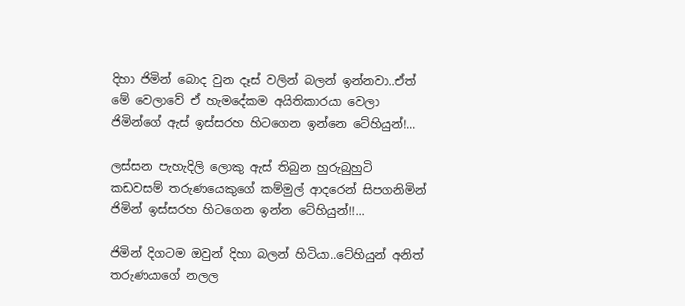දිහා ජිමින් බොද වුන දෑස් වලින් බලන් ඉන්නවා..ඒත් මේ වෙලාවේ ඒ හැමදේකම අයිතිකාරයා වෙලා ජිමින්ගේ ඇස් ඉස්සරහ හිටගෙන ඉන්නෙ ටේහියුන්!...

ලස්සන පැහැදිලි ලොකු ඇස් තිබුන හුරුබුහුටි කඩවසම් තරුණයෙකුගේ කම්මුල් ආදරෙන් සිපගනිමින් ජිමින් ඉස්සරහ හිටගෙන ඉන්න ටේහියුන්!!...

ජිමින් දිගටම ඔවුන් දිහා බලන් හිටියා..ටේහියුන් අනිත් තරුණයාගේ නලල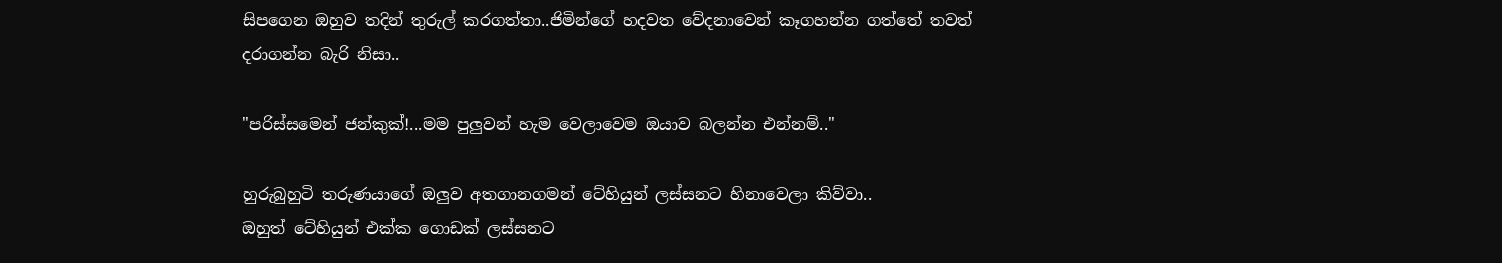සිපගෙන ඔහුව තදින් තුරුල් කරගත්තා..ජිමින්ගේ හදවත වේදනාවෙන් කෑගහන්න ගත්තේ තවත් දරාගන්න බැරි නිසා..

"පරිස්සමෙන් ජන්කුක්!...මම පුලුවන් හැම වෙලාවෙම ඔයාව බලන්න එන්නම්.."

හුරුබුහුටි තරුණයාගේ ඔලුව අතගානගමන් ටේහියුන් ලස්සනට හිනාවෙලා කිව්වා..
ඔහුත් ටේහියුන් එක්ක ගොඩක් ලස්සනට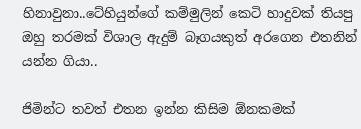හිනාවුනා..ටේහියුන්ගේ කම්මුලින් කෙටි හාදුවක් තියපු ඔහු තරමක් විශාල ඇදුම් බෑගයකුත් අරගෙන එතනින් යන්න ගියා..

ජිමින්ට තවත් එතන ඉන්න කිසිම ඕනකමක්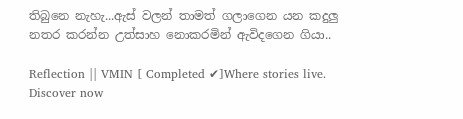තිබුනෙ නැහැ...ඇස් වලන් තාමත් ගලාගෙන යන කදුලු නතර කරන්න උත්සාහ නොකරමින් ඇවිදගෙන ගියා..

Reflection || VMIN [ Completed ✔]Where stories live. Discover now